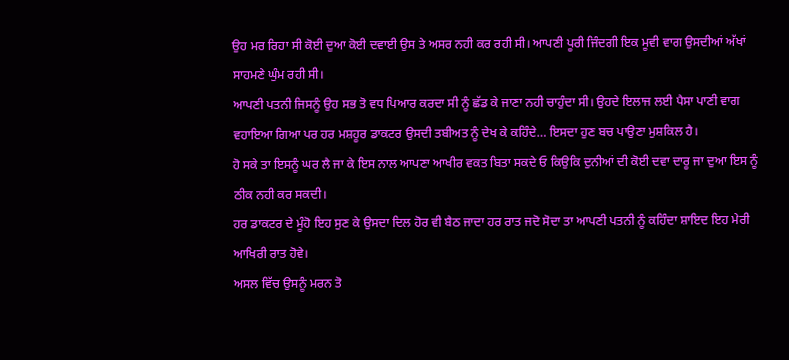ਉਹ ਮਰ ਰਿਹਾ ਸੀ ਕੋਈ ਦੁਆ ਕੋਈ ਦਵਾਈ ਉਸ ਤੇ ਅਸਰ ਨਹੀ ਕਰ ਰਹੀ ਸੀ। ਆਪਣੀ ਪੂਰੀ ਜਿੰਦਗੀ ਇਕ ਮੂਵੀ ਵਾਗ ਉਸਦੀਆਂ ਅੱਖਾਂ ਸਾਹਮਣੇ ਘੁੰਮ ਰਹੀ ਸੀ।
ਆਪਣੀ ਪਤਨੀ ਜਿਸਨੂੰ ਉਹ ਸਭ ਤੋ ਵਧ ਪਿਆਰ ਕਰਦਾ ਸੀ ਨੂੰ ਛੱਡ ਕੇ ਜਾਣਾ ਨਹੀ ਚਾਹੁੰਦਾ ਸੀ। ਉਹਦੇ ਇਲਾਜ ਲਈ ਪੈਸਾ ਪਾਣੀ ਵਾਗ ਵਹਾਇਆ ਗਿਆ ਪਰ ਹਰ ਮਸ਼ਹੂਰ ਡਾਕਟਰ ਉਸਦੀ ਤਬੀਅਤ ਨੂੰ ਦੇਖ ਕੇ ਕਹਿੰਦੇ… ਇਸਦਾ ਹੁਣ ਬਚ ਪਾਉਣਾ ਮੁਸ਼ਕਿਲ ਹੈ।
ਹੋ ਸਕੇ ਤਾ ਇਸਨੂੰ ਘਰ ਲੈ ਜਾ ਕੇ ਇਸ ਨਾਲ ਆਪਣਾ ਆਖੀਰ ਵਕਤ ਬਿਤਾ ਸਕਦੇ ਓ ਕਿਉਕਿ ਦੁਨੀਆਂ ਦੀ ਕੋਈ ਦਵਾ ਦਾਰੂ ਜਾ ਦੁਆ ਇਸ ਨੂੰ ਠੀਕ ਨਹੀ ਕਰ ਸਕਦੀ।
ਹਰ ਡਾਕਟਰ ਦੇ ਮੂੰਹੋ ਇਹ ਸੁਣ ਕੇ ਉਸਦਾ ਦਿਲ ਹੋਰ ਵੀ ਬੈਠ ਜਾਦਾ ਹਰ ਰਾਤ ਜਦੋ ਸੋਦਾ ਤਾ ਆਪਣੀ ਪਤਨੀ ਨੂੰ ਕਹਿੰਦਾ ਸ਼ਾਇਦ ਇਹ ਮੇਰੀ ਆਖਿਰੀ ਰਾਤ ਹੋਵੇ।
ਅਸਲ ਵਿੱਚ ਉਸਨੂੰ ਮਰਨ ਤੋ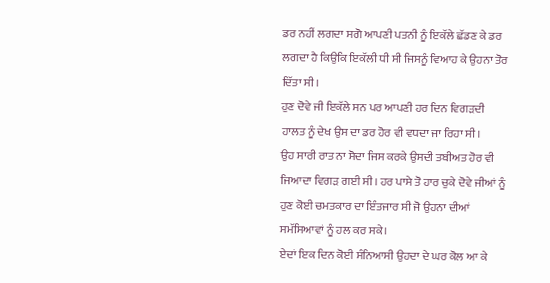ਡਰ ਨਹੀਂ ਲਗਦਾ ਸਗੋ ਆਪਣੀ ਪਤਨੀ ਨੂੰ ਇਕੱਲੇ ਛੱਡਣ ਕੇ ਡਰ ਲਗਦਾ ਹੈ ਕਿਉਕਿ ਇਕੱਲੀ ਧੀ ਸੀ ਜਿਸਨੂੰ ਵਿਆਹ ਕੇ ਉਹਨਾ ਤੋਰ ਦਿੱਤਾ ਸੀ।
ਹੁਣ ਦੋਵੇ ਜੀ ਇਕੱਲੇ ਸਨ ਪਰ ਆਪਣੀ ਹਰ ਦਿਨ ਵਿਗੜਦੀ ਹਾਲਤ ਨੂੰ ਦੇਖ ਉਸ ਦਾ ਡਰ ਹੋਰ ਵੀ ਵਧਦਾ ਜਾ ਰਿਹਾ ਸੀ।
ਉਹ ਸਾਰੀ ਰਾਤ ਨਾ ਸੋਦਾ ਜਿਸ ਕਰਕੇ ਉਸਦੀ ਤਬੀਅਤ ਹੋਰ ਵੀ ਜਿਆਦਾ ਵਿਗੜ ਗਈ ਸੀ। ਹਰ ਪਾਸੇ ਤੋ ਹਾਰ ਚੁਕੇ ਦੋਵੇ ਜੀਆਂ ਨੂੰ ਹੁਣ ਕੋਈ ਚਮਤਕਾਰ ਦਾ ਇੰਤਜਾਰ ਸੀ ਜੋ ਉਹਨਾ ਦੀਆਂ ਸਮੱਸਿਆਵਾਂ ਨੂੰ ਹਲ ਕਰ ਸਕੇ।
ਏਦਾਂ ਇਕ ਦਿਨ ਕੋਈ ਸੰਨਿਆਸੀ ਉਹਦਾ ਦੇ ਘਰ ਕੋਲ ਆ ਕੇ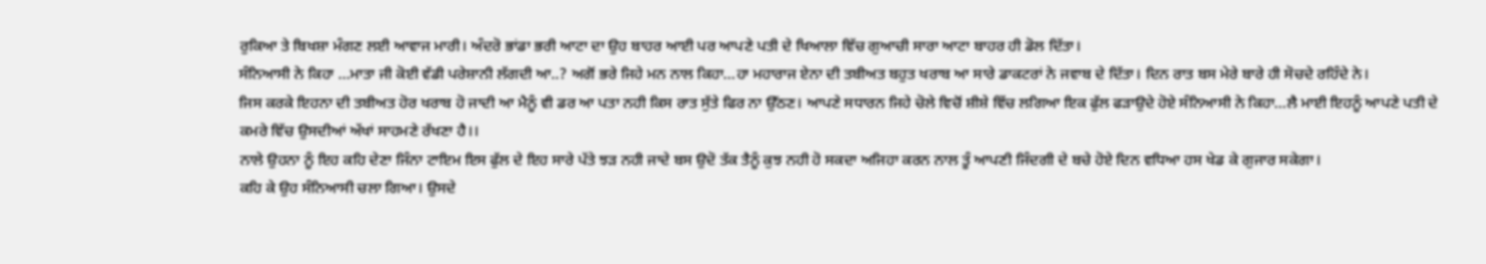ਰੁਕਿਆ ਤੇ ਬਿਖਸ਼ਾ ਮੰਗਣ ਲਈ ਆਵਾਜ ਮਾਰੀ। ਅੰਦਰੋ ਭਾਂਡਾ ਭਰੀ ਆਟਾ ਦਾ ਉਹ ਬਾਹਰ ਆਈ ਪਰ ਆਪਣੇ ਪਤੀ ਦੇ ਖਿਆਲਾ ਵਿੱਚ ਗੁਆਚੀ ਸਾਰਾ ਆਟਾ ਬਾਹਰ ਹੀ ਡੋਲ ਦਿੱਤਾ।
ਸੰਨਿਆਸੀ ਨੇ ਕਿਹਾ …ਮਾਤਾ ਜੀ ਕੋਈ ਵੱਡੀ ਪਰੇਸ਼ਾਨੀ ਲੱਗਦੀ ਆ..? ਅਗੋਂ ਭਰੇ ਜਿਹੇ ਮਨ ਨਾਲ ਕਿਹਾ…ਹਾ ਮਹਾਰਾਜ ਏਨਾ ਦੀ ਤਬੀਅਤ ਬਹੁਤ ਖਰਾਬ ਆ ਸਾਰੇ ਡਾਕਟਰਾਂ ਨੇ ਜਵਾਬ ਦੇ ਦਿੱਤਾ। ਦਿਨ ਰਾਤ ਬਸ ਮੇਰੇ ਬਾਰੇ ਹੀ ਸੋਚਦੇ ਰਹਿੰਦੇ ਨੇ।
ਜਿਸ ਕਰਕੇ ਇਹਨਾ ਦੀ ਤਬੀਅਤ ਹੋਰ ਖਰਾਬ ਹੋ ਜਾਦੀ ਆ ਮੈਨੂੰ ਵੀ ਡਰ ਆ ਪਤਾ ਨਹੀ ਕਿਸ ਰਾਤ ਸੁੱਤੇ ਫਿਰ ਨਾ ਉੱਠਣ। ਆਪਣੇ ਸਧਾਰਨ ਜਿਹੇ ਚੋਲੇ ਵਿਚੋਂ ਸ਼ੀਸ਼ੇ ਵਿੱਚ ਲਗਿਆ ਇਕ ਫੁੱਲ ਫੜਾਉਦੇ ਹੋਏ ਸੰਨਿਆਸੀ ਨੇ ਕਿਹਾ…ਲੈ ਮਾਈ ਇਹਨੂੰ ਆਪਣੇ ਪਤੀ ਦੇ ਕਮਰੇ ਵਿੱਚ ਉਸਦੀਆਂ ਅੱਖਾਂ ਸਾਹਮਣੇ ਰੱਖਣਾ ਹੈ।।
ਨਾਲੇ ਉਹਨਾ ਨੂੰ ਇਹ ਕਹਿ ਦੇਣਾ ਜਿੰਨਾ ਟਾਇਮ ਇਸ ਫੁੱਲ ਦੇ ਇਹ ਸਾਰੇ ਪੱਤੇ ਝੜ ਨਹੀ ਜਾਦੇ ਬਸ ਉਦੋ ਤੱਕ ਤੈਨੂੰ ਕੁਝ ਨਹੀ ਹੋ ਸਕਦਾ ਅਜਿਹਾ ਕਰਨ ਨਾਲ ਤੂੰ ਆਪਣੀ ਜਿੰਦਗੀ ਦੇ ਬਚੇ ਹੋਏ ਦਿਨ ਵਧਿਆ ਹਸ ਖੇਡ ਕੇ ਗੁਜਾਰ ਸਕੇਗਾ।
ਕਹਿ ਕੇ ਉਹ ਸੰਨਿਆਸੀ ਚਲਾ ਗਿਆ। ਉਸਦੇ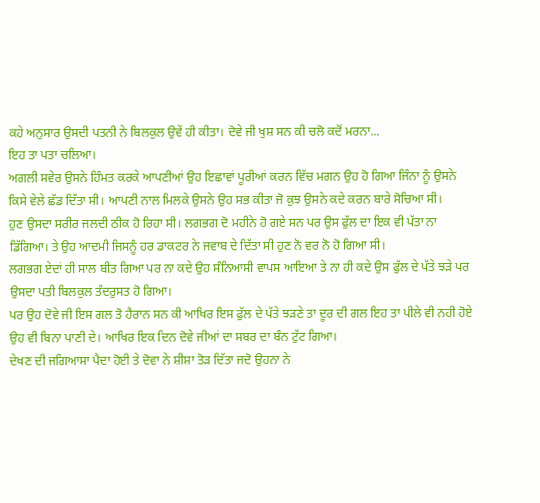ਕਹੇ ਅਨੁਸਾਰ ਉਸਦੀ ਪਤਨੀ ਨੇ ਬਿਲਕੁਲ ਉਵੇਂ ਹੀ ਕੀਤਾ। ਦੋਵੇ ਜੀ ਖੁਸ਼ ਸਨ ਕੀ ਚਲੋ ਕਦੋਂ ਮਰਨਾ...
ਇਹ ਤਾ ਪਤਾ ਚਲਿਆ।
ਅਗਲੀ ਸਵੇਰ ਉਸਨੇ ਹਿੰਮਤ ਕਰਕੇ ਆਪਣੀਆਂ ਉਹ ਇਛਾਵਾਂ ਪੂਰੀਆਂ ਕਰਨ ਵਿੱਚ ਮਗਨ ਉਹ ਹੋ ਗਿਆ ਜਿੰਨਾ ਨੂੰ ਉਸਨੇ ਕਿਸੇ ਵੇਲੇ ਛੱਡ ਦਿੱਤਾ ਸੀ। ਆਪਣੀ ਨਾਲ ਮਿਲਕੇ ਉਸਨੇ ਉਹ ਸਭ ਕੀਤਾ ਜੋ ਕੁਝ ਉਸਨੇ ਕਦੇ ਕਰਨ ਬਾਰੇ ਸੋਚਿਆ ਸੀ।
ਹੁਣ ਉਸਦਾ ਸਰੀਰ ਜਲਦੀ ਠੀਕ ਹੋ ਰਿਹਾ ਸੀ। ਲਗਭਗ ਦੋ ਮਹੀਨੇ ਹੋ ਗਏ ਸਨ ਪਰ ਉਸ ਫੁੱਲ ਦਾ ਇਕ ਵੀ ਪੱਤਾ ਨਾ ਡਿੱਗਿਆ। ਤੇ ਉਹ ਆਦਮੀ ਜਿਸਨੂੰ ਹਰ ਡਾਕਟਰ ਨੇ ਜਵਾਬ ਦੇ ਦਿੱਤਾ ਸੀ ਹੁਣ ਨੋ ਵਰ ਨੋ ਹੋ ਗਿਆ ਸੀ।
ਲਗਭਗ ਏਦਾਂ ਹੀ ਸਾਲ ਬੀਤ ਗਿਆ ਪਰ ਨਾ ਕਦੇ ਉਹ ਸੰਨਿਆਸੀ ਵਾਪਸ ਆਇਆ ਤੇ ਨਾ ਹੀ ਕਦੇ ਉਸ ਫੁੱਲ ਦੇ ਪੱਤੇ ਝੜੇ ਪਰ ਉਸਦਾ ਪਤੀ ਬਿਲਕੁਲ ਤੰਦਰੁਸਤ ਹੋ ਗਿਆ।
ਪਰ ਉਹ ਦੋਵੇ ਜੀ ਇਸ ਗਲ ਤੋ ਹੈਰਾਨ ਸਨ ਕੀ ਆਖਿਰ ਇਸ ਫੁੱਲ ਦੇ ਪੱਤੇ ਝੜਣੇ ਤਾ ਦੂਰ ਦੀ ਗਲ ਇਹ ਤਾ ਪੀਲੇ ਵੀ ਨਹੀ ਹੋਏ ਉਹ ਵੀ ਬਿਨਾ ਪਾਣੀ ਦੇ। ਆਖਿਰ ਇਕ ਦਿਨ ਦੋਵੇ ਜੀਆਂ ਦਾ ਸਬਰ ਦਾ ਬੰਨ ਟੁੱਟ ਗਿਆ।
ਦੇਖਣ ਦੀ ਜਗਿਆਸਾ ਪੈਦਾ ਹੋਈ ਤੇ ਦੋਵਾ ਨੇ ਸ਼ੀਸ਼ਾ ਤੋੜ ਦਿੱਤਾ ਜਦੋ ਉਹਨਾ ਨੇ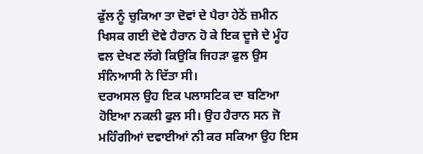ਫੁੱਲ ਨੂੰ ਚੁਕਿਆ ਤਾ ਦੋਵਾਂ ਦੇ ਪੈਰਾ ਹੇਠੋਂ ਜ਼ਮੀਨ ਖਿਸਕ ਗਈ ਦੋਵੇ ਹੈਰਾਨ ਹੋ ਕੇ ਇਕ ਦੂਜੇ ਦੇ ਮੂੰਹ ਵਲ ਦੇਖਣ ਲੱਗੇ ਕਿਉਕਿ ਜਿਹੜਾ ਫੁਲ ਉਸ ਸੰਨਿਆਸੀ ਨੇ ਦਿੱਤਾ ਸੀ।
ਦਰਅਸਲ ਉਹ ਇਕ ਪਲਾਸਟਿਕ ਦਾ ਬਣਿਆ ਹੋਇਆ ਨਕਲੀ ਫੁਲ ਸੀ। ਉਹ ਹੈਰਾਨ ਸਨ ਜੋ ਮਹਿੰਗੀਆਂ ਦਵਾਈਆਂ ਨੀ ਕਰ ਸਕਿਆ ਉਹ ਇਸ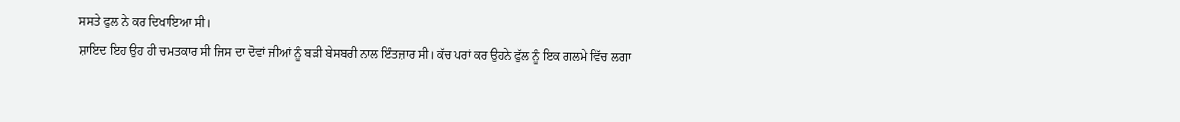ਸਸਤੇ ਫੁਲ ਨੇ ਕਰ ਦਿਖਾਇਆ ਸੀ।
ਸ਼ਾਇਦ ਇਹ ਉਹ ਹੀ ਚਮਤਕਾਰ ਸੀ ਜਿਸ ਦਾ ਦੋਵਾਂ ਜੀਆਂ ਨੂੰ ਬੜੀ ਬੇਸਬਰੀ ਨਾਲ ਇੰਤਜ਼ਾਰ ਸੀ। ਕੱਚ ਪਰਾਂ ਕਰ ਉਹਨੇ ਫੁੱਲ ਨੂੰ ਇਕ ਗਲਮੇ ਵਿੱਚ ਲਗਾ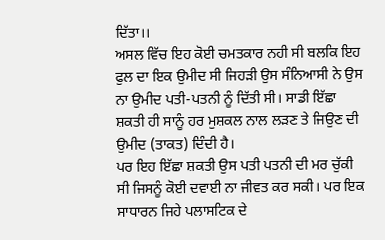ਦਿੱਤਾ।।
ਅਸਲ ਵਿੱਚ ਇਹ ਕੋਈ ਚਮਤਕਾਰ ਨਹੀ ਸੀ ਬਲਕਿ ਇਹ ਫੁਲ ਦਾ ਇਕ ਉਮੀਦ ਸੀ ਜਿਹੜੀ ਉਸ ਸੰਨਿਆਸੀ ਨੇ ਉਸ ਨਾ ਉਮੀਦ ਪਤੀ-ਪਤਨੀ ਨੂੰ ਦਿੱਤੀ ਸੀ। ਸਾਡੀ ਇੱਛਾ ਸ਼ਕਤੀ ਹੀ ਸਾਨੂੰ ਹਰ ਮੁਸ਼ਕਲ ਨਾਲ ਲੜਣ ਤੇ ਜਿਉਣ ਦੀ ਉਮੀਦ (ਤਾਕਤ) ਦਿੰਦੀ ਹੈ।
ਪਰ ਇਹ ਇੱਛਾ ਸ਼ਕਤੀ ਉਸ ਪਤੀ ਪਤਨੀ ਦੀ ਮਰ ਚੁੱਕੀ ਸੀ ਜਿਸਨੂੰ ਕੋਈ ਦਵਾਈ ਨਾ ਜੀਵਤ ਕਰ ਸਕੀ। ਪਰ ਇਕ ਸਾਧਾਰਨ ਜਿਹੇ ਪਲਾਸਟਿਕ ਦੇ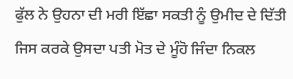ਫੁੱਲ ਨੇ ਉਹਨਾ ਦੀ ਮਰੀ ਇੱਛਾ ਸਕਤੀ ਨੂੰ ਉਮੀਦ ਦੇ ਦਿੱਤੀ ਜਿਸ ਕਰਕੇ ਉਸਦਾ ਪਤੀ ਮੋਤ ਦੇ ਮੂੰਹੋ ਜਿੰਦਾ ਨਿਕਲ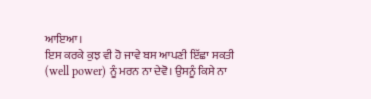ਆਇਆ।
ਇਸ ਕਰਕੇ ਕੁਝ ਵੀ ਹੋ ਜਾਵੇ ਬਸ ਆਪਣੀ ਇੱਛਾ ਸਕਤੀ (well power) ਨੂੰ ਮਰਨ ਨਾ ਦੇਵੋ। ਉਸਨੂੰ ਕਿਸੇ ਨਾ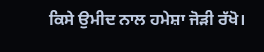ਕਿਸੇ ਉਮੀਦ ਨਾਲ ਹਮੇਸ਼ਾ ਜੋੜੀ ਰੱਖੋ।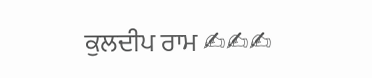ਕੁਲਦੀਪ ਰਾਮ ✍✍✍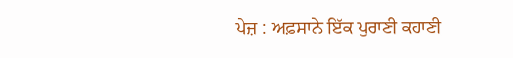ਪੇਜ਼ : ਅਫ਼ਸਾਨੇ ਇੱਕ ਪੁਰਾਣੀ ਕਹਾਣੀ